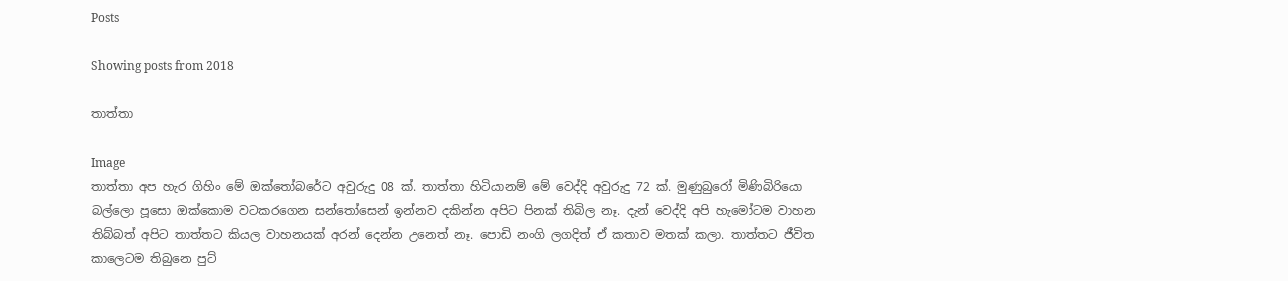Posts

Showing posts from 2018

තාත්තා

Image
තාත්තා අප හැර ගිහිං මේ ඔක්තෝබරේට අවුරුදු 08 ක්. තාත්තා හිටියානම් මේ වෙද්දි අවුරුදු 72 ක්. මුණුබුරෝ මිණිබිරියො බල්ලො පූසො ඔක්කොම වටකරගෙන සන්තෝසෙන් ඉන්නව දකින්න අපිට පිනක් තිබිල නෑ. දැන් වෙද්දි අපි හැමෝටම වාහන තිබ්බත් අපිට තාත්තට කියල වාහනයක් අරන් දෙන්න උනෙත් නෑ. පොඩි නංගි ලගදිත් ඒ කතාව මතක් කලා. තාත්තට ජීවිත කාලෙටම තිබුනෙ පුට්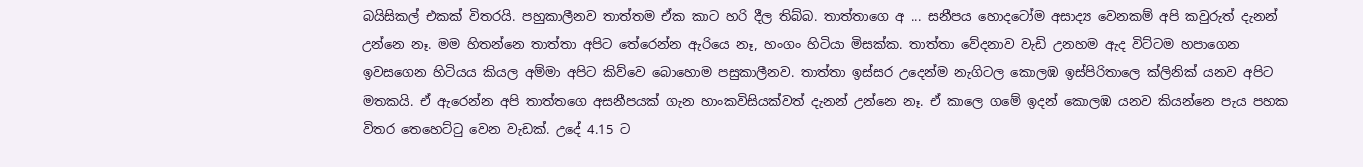බයිසිකල් එකක් විතරයි. පහුකාලීනව තාත්තම ඒක කාට හරි දීල තිබ්බ. තාත්තාගෙ අ ... සනීපය හොදටෝම අසාද්‍ය වෙනකම් අපි කවුරුත් දැනන් උන්නෙ නෑ. මම හිතන්නෙ තාත්තා අපිට තේරෙන්න ඇරියෙ නෑ, හංගං හිටියා මිසක්ක. තාත්තා වේදනාව වැඩි උනහම ඇද විට්ටම හපාගෙන ඉවසගෙන හිටියය කියල අම්මා අපිට කිව්වෙ බොහොම පසුකාලීනව. තාත්තා ඉස්සර උදෙන්ම නැගිටල කොලඹ ඉස්පිරිතාලෙ ක්ලිනික් යනව අපිට මතකයි. ඒ ඇරෙන්න අපි තාත්තගෙ අසනීපයක් ගැන හාංකවිසියක්වත් දැනන් උන්නෙ නෑ. ඒ කාලෙ ගමේ ඉදන් කොලඹ යනව කියන්නෙ පැය පහක විතර තෙහෙට්ටු වෙන වැඩක්. උදේ 4.15 ට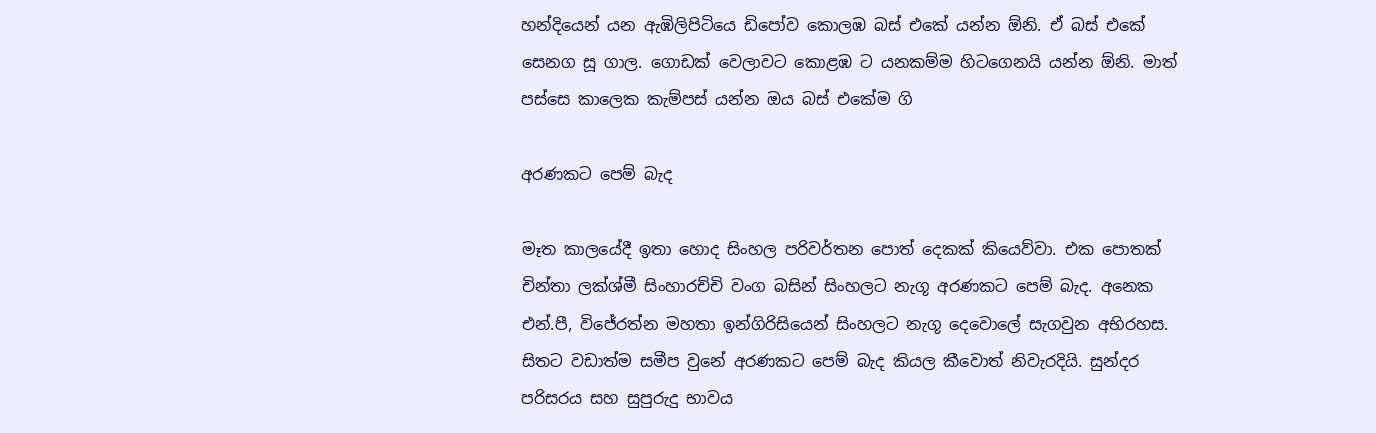හන්දියෙන් යන ඇඹිලිපිටියෙ ඩිපෝව කොලඹ බස් එකේ යන්න ඕනි. ඒ බස් එකේ සෙනග සූ ගාල. ගොඩක් වෙලාවට කොළඹ ට යනකම්ම හිටගෙනයි යන්න ඕනි. මාත් පස්සෙ කාලෙක කැම්පස් යන්න ඔය බස් එකේම ගි

අරණකට පෙම් බැද

මෑත කාලයේදී ඉතා හොද සිංහල පරිවර්තන පොත් දෙකක් කියෙව්වා. එක පොතක් චින්තා ලක්ශ්මී සිංහාරච්චි වංග බසින් සිංහලට නැගූ අරණකට පෙම් බැද. අනෙක එන්.පී, විජේරත්න මහතා ඉන්ගිරිසියෙන් සිංහලට නැගූ දෙවොලේ සැගවුන අභිරහස. සිතට වඩාත්ම සමීප වුනේ අරණකට පෙම් බැද කියල කීවොත් නිවැරදියි. සුන්දර පරිසරය සහ සුපුරුදු භාවය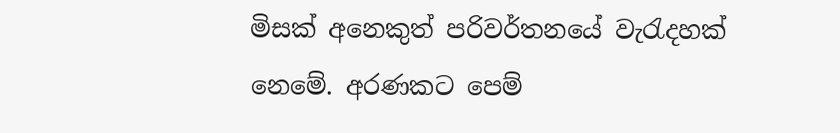මිසක් අනෙකුත් පරිවර්තනයේ වැරැදහක් නෙමේ. අරණකට පෙම්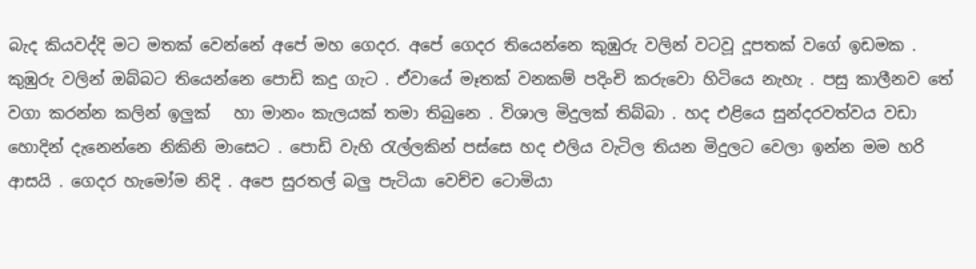බැද කියවද්දි මට මතක් වෙන්නේ අපේ මහ ගෙදර. අපේ ගෙදර තියෙන්නෙ කුඹුරු වලින් වටවූ දූපතක් වගේ ඉඩමක . කුඹුරු වලින් ඔබ්බට තියෙන්නෙ පොඩි කදු ගැට . ඒවායේ මෑතක් වනකම් පදිංචි කරුවො හිටියෙ නැහැ . පසු කාලීනව තේ වගා කරන්න කලින් ඉලුක්   හා මානං කැලයක් තමා තිබුනෙ . විශාල මිදුලක් තිබ්බා . හද එළියෙ සුන්දරවත්වය වඩා හොදින් දැනෙන්නෙ නිකිනි මාසෙට . පොඩි වැහි රැල්ලකින් පස්සෙ හද එලිය වැටිල තියන මිදුලට වෙලා ඉන්න මම හරි ආසයි . ගෙදර හැමෝම නිදි . අපෙ සුරතල් බලු පැටියා වෙච්ච ටොමියා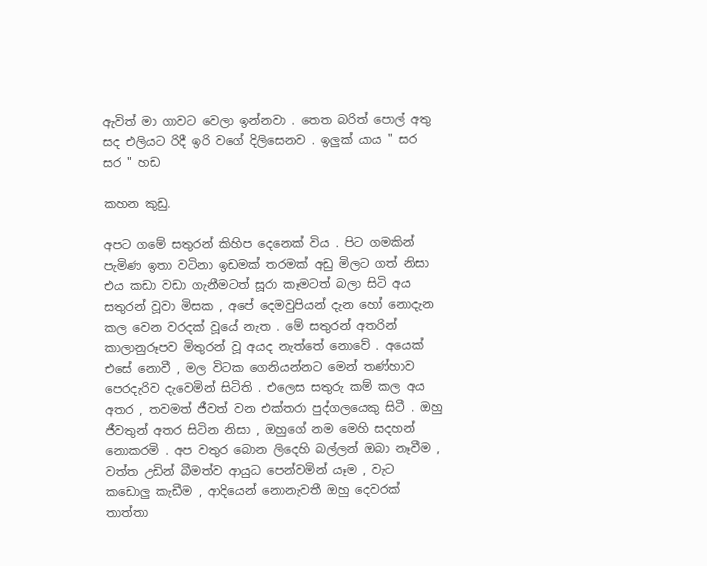ඇවිත් මා ගාවට වෙලා ඉන්නවා . තෙත බරිත් පොල් අතු සද එලියට රිදී ඉරි වගේ දිලිසෙනව . ඉලුක් යාය " සර සර " හඩ

කහන කුඩු.

අපට ගමේ සතුරන් කිහිප දෙනෙක් විය . පිට ගමකින් පැමිණ ඉතා වටිනා ඉඩමක් තරමක් අඩු මිලට ගත් නිසා එය කඩා වඩා ගැනීමටත් සූරා කෑමටත් බලා සිටි අය සතුරන් වූවා මිසක , අපේ දෙමවුපියන් දැන හෝ නොදැන කල වෙන වරදක් වූයේ නැත . මේ සතුරන් අතරින් කාලානුරූපව මිතුරන් වූ අයද නැත්තේ නොවේ . අයෙක් එසේ නොවී , මල විටක ගෙනියන්නට මෙන් තණ්හාව පෙරදැරිව දැවෙමින් සිටිති . එලෙස සතුරු කම් කල අය අතර , තවමත් ජීවත් වන එක්තරා පුද්ගලයෙකු සිටී . ඔහු ජීවතුන් අතර සිටින නිසා , ඔහුගේ නම මෙහි සදහන් නොකරමි . අප වතුර බොන ලිදෙහි බල්ලන් ඔබා නෑවීම , වත්ත උඩින් බීමත්ව ආයුධ පෙන්වමින් යෑම , වැට කඩොලු කැඩීම , ආදියෙන් නොනැවතී ඔහු දෙවරක් තාත්තා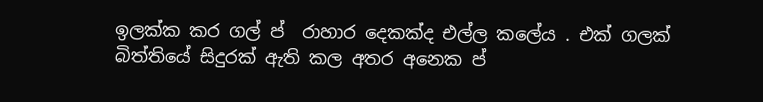ඉලක්ක කර ගල් ප් ‍ රාහාර දෙකක්ද එල්ල කලේය . එක් ගලක් බිත්තියේ සිදුරක් ඇති කල අතර අනෙක ප් ‍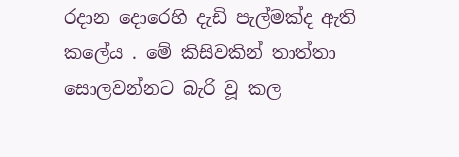රදාන දොරෙහි දැඩි පැල්මක්ද ඇති කලේය . මේ කිසිවකින් තාත්තා සොලවන්නට බැරි වූ කල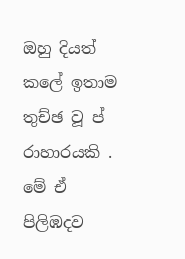ඔහු දියත් කලේ ඉතාම තුච්ඡ වූ ප් ‍ රාහාරයකි . මේ ඒ පිලිඹදව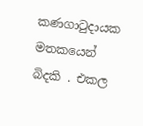කණගාටුදායක මතකයෙන් බිදකි . එකල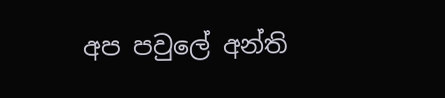අප පවුලේ අන්ති